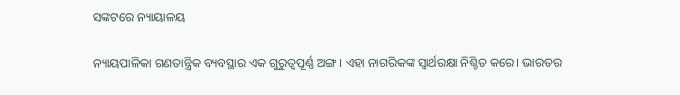ସଙ୍କଟରେ ନ୍ୟାୟାଳୟ

ନ୍ୟାୟପାଳିକା ଗଣତାନ୍ତ୍ରିକ ବ୍ୟବସ୍ଥାର ଏକ ଗୁରୁତ୍ୱପୂର୍ଣ୍ଣ ଅଙ୍ଗ। ଏହା ନାଗରିକଙ୍କ ସ୍ବାର୍ଥରକ୍ଷା ନିଶ୍ଚିତ କରେ। ଭାରତର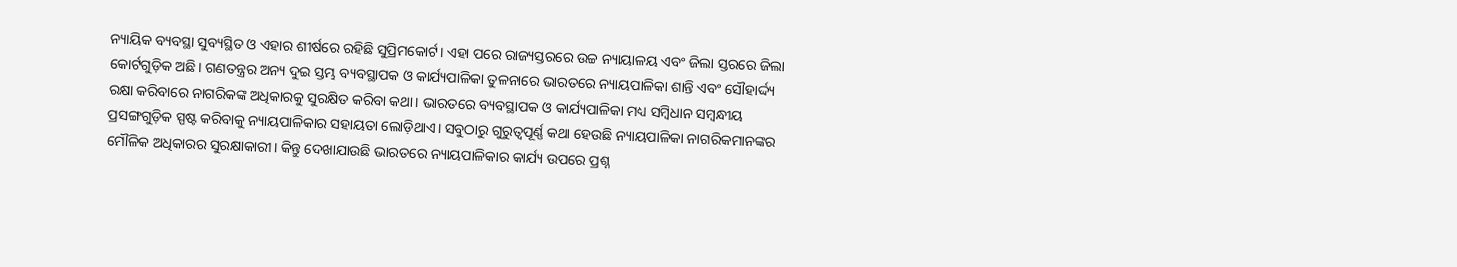ନ୍ୟାୟିକ ବ୍ୟବସ୍ଥା ସୁବ୍ୟସ୍ଥିତ ଓ ଏହାର ଶୀର୍ଷରେ ରହିଛି ସୁପ୍ରିମକୋର୍ଟ। ଏହା ପରେ ରାଜ୍ୟସ୍ତରରେ ଉଚ୍ଚ ନ୍ୟାୟାଳୟ ଏବଂ ଜିଲା ସ୍ତରରେ ଜିଲା କୋର୍ଟଗୁଡ଼ିକ ଅଛି। ଗଣତନ୍ତ୍ରର ଅନ୍ୟ ଦୁଇ ସ୍ତମ୍ଭ ବ୍ୟବସ୍ଥାପକ ଓ କାର୍ଯ୍ୟପାଳିକା ତୁଳନାରେ ଭାରତରେ ନ୍ୟାୟପାଳିକା ଶାନ୍ତି ଏବଂ ସୌହାର୍ଦ୍ଦ୍ୟ ରକ୍ଷା କରିବାରେ ନାଗରିକଙ୍କ ଅଧିକାରକୁ ସୁରକ୍ଷିତ କରିବା କଥା। ଭାରତରେ ବ୍ୟବସ୍ଥାପକ ଓ କାର୍ଯ୍ୟପାଳିକା ମଧ୍ୟ ସମ୍ବିଧାନ ସମ୍ବନ୍ଧୀୟ ପ୍ରସଙ୍ଗଗୁଡ଼ିକ ସ୍ପଷ୍ଟ କରିବାକୁ ନ୍ୟାୟପାଳିକାର ସହାୟତା ଲୋଡ଼ିଥାଏ। ସବୁଠାରୁ ଗୁରୁତ୍ୱପୂର୍ଣ୍ଣ କଥା ହେଉଛି ନ୍ୟାୟପାଳିକା ନାଗରିକମାନଙ୍କର ମୌଳିକ ଅଧିକାରର ସୁରକ୍ଷାକାରୀ। କିନ୍ତୁ ଦେଖାଯାଉଛି ଭାରତରେ ନ୍ୟାୟପାଳିକାର କାର୍ଯ୍ୟ ଉପରେ ପ୍ରଶ୍ନ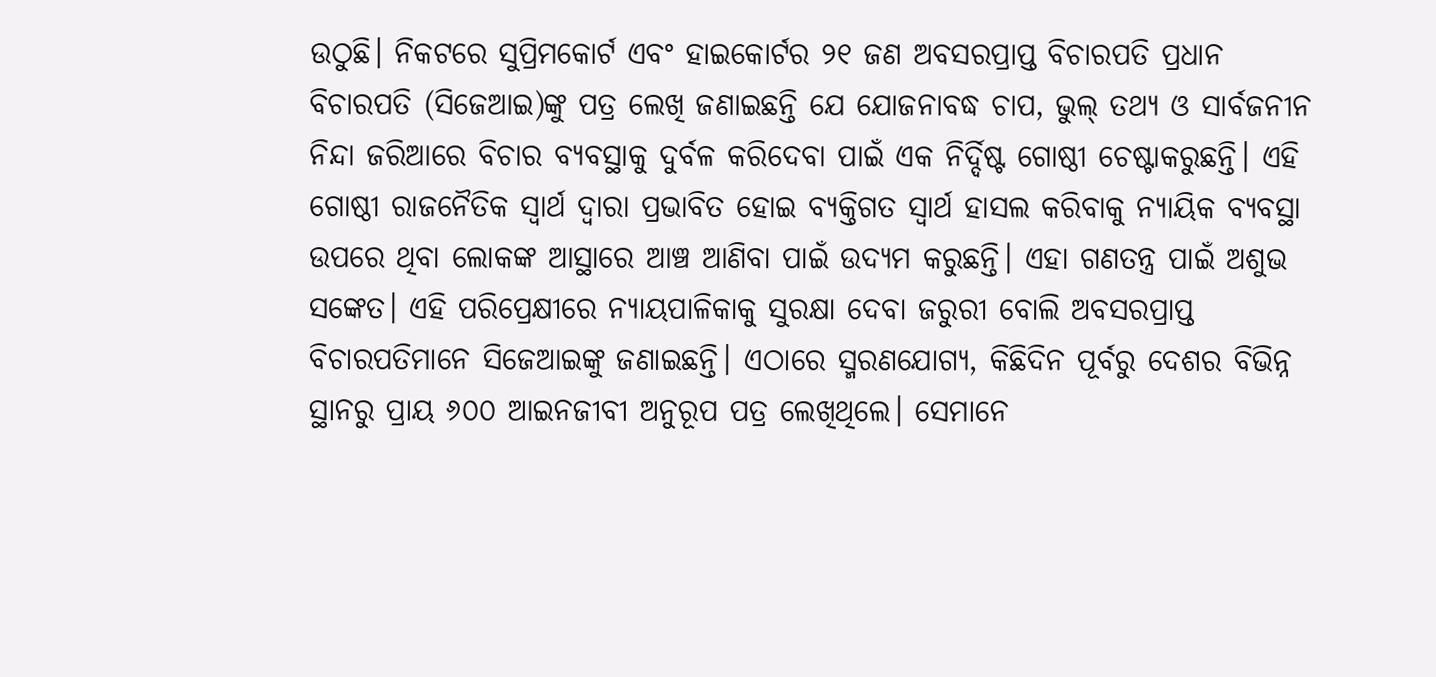ଉଠୁଛି। ନିକଟରେ ସୁପ୍ରିମକୋର୍ଟ ଏବଂ ହାଇକୋର୍ଟର ୨୧ ଜଣ ଅବସରପ୍ରାପ୍ତ ବିଚାରପତି ପ୍ରଧାନ ବିଚାରପତି (ସିଜେଆଇ)ଙ୍କୁ ପତ୍ର ଲେଖି ଜଣାଇଛନ୍ତି ଯେ ଯୋଜନାବଦ୍ଧ ଚାପ, ଭୁଲ୍‌ ତଥ୍ୟ ଓ ସାର୍ବଜନୀନ ନିନ୍ଦା ଜରିଆରେ ବିଚାର ବ୍ୟବସ୍ଥାକୁ ଦୁର୍ବଳ କରିଦେବା ପାଇଁ ଏକ ନିର୍ଦ୍ଦିଷ୍ଟ ଗୋଷ୍ଠୀ ଚେଷ୍ଟାକରୁଛନ୍ତି। ଏହି ଗୋଷ୍ଠୀ ରାଜନୈତିକ ସ୍ବାର୍ଥ ଦ୍ୱାରା ପ୍ରଭାବିତ ହୋଇ ବ୍ୟକ୍ତିଗତ ସ୍ବାର୍ଥ ହାସଲ କରିବାକୁ ନ୍ୟାୟିକ ବ୍ୟବସ୍ଥା ଉପରେ ଥିବା ଲୋକଙ୍କ ଆସ୍ଥାରେ ଆଞ୍ଚ ଆଣିବା ପାଇଁ ଉଦ୍ୟମ କରୁଛନ୍ତି। ଏହା ଗଣତନ୍ତ୍ର ପାଇଁ ଅଶୁଭ ସଙ୍କେତ। ଏହି ପରିପ୍ରେକ୍ଷୀରେ ନ୍ୟାୟପାଳିକାକୁ ସୁରକ୍ଷା ଦେବା ଜରୁରୀ ବୋଲି ଅବସରପ୍ରାପ୍ତ ବିଚାରପତିମାନେ ସିଜେଆଇଙ୍କୁ ଜଣାଇଛନ୍ତି। ଏଠାରେ ସ୍ମରଣଯୋଗ୍ୟ, କିଛିଦିନ ପୂର୍ବରୁ ଦେଶର ବିଭିନ୍ନ ସ୍ଥାନରୁ ପ୍ରାୟ ୬୦୦ ଆଇନଜୀବୀ ଅନୁରୂପ ପତ୍ର ଲେଖିଥିଲେ। ସେମାନେ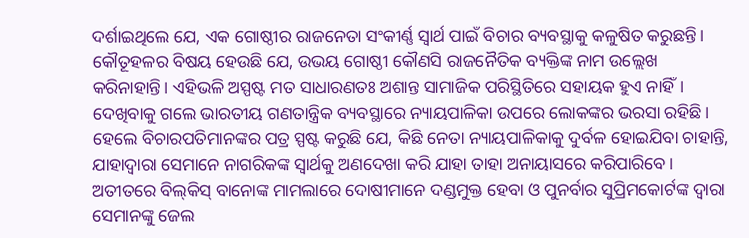ଦର୍ଶାଇଥିଲେ ଯେ, ଏକ ଗୋଷ୍ଠୀର ରାଜନେତା ସଂକୀର୍ଣ୍ଣ ସ୍ବାର୍ଥ ପାଇଁ ବିଚାର ବ୍ୟବସ୍ଥାକୁ କଳୁଷିତ କରୁଛନ୍ତି। କୌତୂହଳର ବିଷୟ ହେଉଛି ଯେ, ଉଭୟ ଗୋଷ୍ଠୀ କୌଣସି ରାଜନୈତିକ ବ୍ୟକ୍ତିଙ୍କ ନାମ ଉଲ୍ଲେଖ କରିନାହାନ୍ତି। ଏହିଭଳି ଅସ୍ପଷ୍ଟ ମତ ସାଧାରଣତଃ ଅଶାନ୍ତ ସାମାଜିକ ପରିସ୍ଥିତିରେ ସହାୟକ ହୁଏ ନାହିଁ।
ଦେଖିବାକୁ ଗଲେ ଭାରତୀୟ ଗଣତାନ୍ତ୍ରିକ ବ୍ୟବସ୍ଥାରେ ନ୍ୟାୟପାଳିକା ଉପରେ ଲୋକଙ୍କର ଭରସା ରହିଛି। ହେଲେ ବିଚାରପତିମାନଙ୍କର ପତ୍ର ସ୍ପଷ୍ଟ କରୁଛି ଯେ, କିଛି ନେତା ନ୍ୟାୟପାଳିକାକୁ ଦୁର୍ବଳ ହୋଇଯିବା ଚାହାନ୍ତି, ଯାହାଦ୍ୱାରା ସେମାନେ ନାଗରିକଙ୍କ ସ୍ବାର୍ଥକୁ ଅଣଦେଖା କରି ଯାହା ତାହା ଅନାୟାସରେ କରିପାରିବେ। ଅତୀତରେ ବିଲ୍‌କିସ୍‌ ବାନୋଙ୍କ ମାମଲାରେ ଦୋଷୀମାନେ ଦଣ୍ଡମୁକ୍ତ ହେବା ଓ ପୁନର୍ବାର ସୁପ୍ରିମକୋର୍ଟଙ୍କ ଦ୍ୱାରା ସେମାନଙ୍କୁ ଜେଲ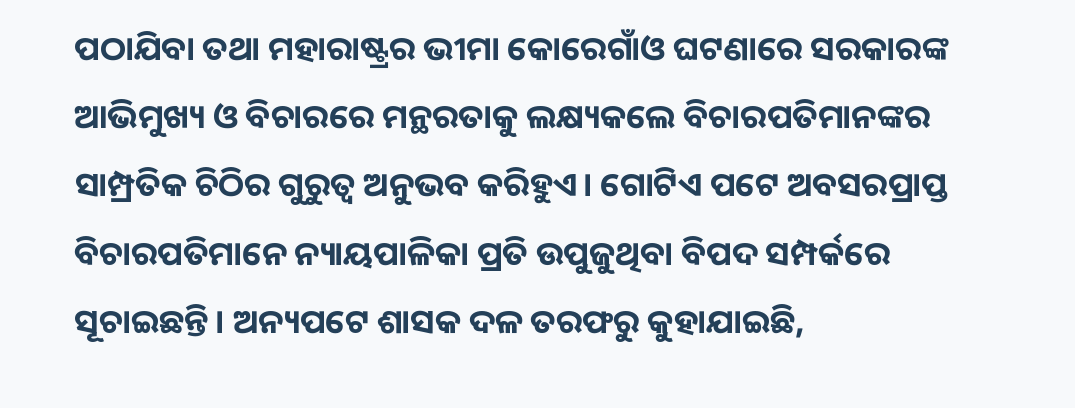ପଠାଯିବା ତଥା ମହାରାଷ୍ଟ୍ରର ଭୀମା କୋରେଗାଁଓ ଘଟଣାରେ ସରକାରଙ୍କ ଆଭିମୁଖ୍ୟ ଓ ବିଚାରରେ ମନ୍ଥରତାକୁ ଲକ୍ଷ୍ୟକଲେ ବିଚାରପତିମାନଙ୍କର ସାମ୍ପ୍ରତିକ ଚିଠିର ଗୁରୁତ୍ୱ ଅନୁଭବ କରିହୁଏ। ଗୋଟିଏ ପଟେ ଅବସରପ୍ରାପ୍ତ ବିଚାରପତିମାନେ ନ୍ୟାୟପାଳିକା ପ୍ରତି ଉପୁଜୁଥିବା ବିପଦ ସମ୍ପର୍କରେ ସୂଚାଇଛନ୍ତି। ଅନ୍ୟପଟେ ଶାସକ ଦଳ ତରଫରୁ କୁହାଯାଇଛି,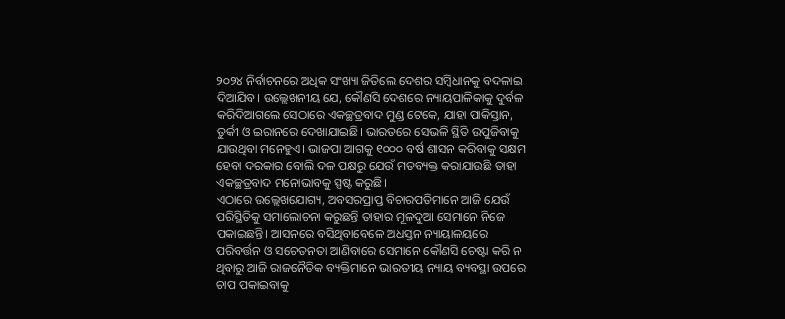୨୦୨୪ ନିର୍ବାଚନରେ ଅଧିକ ସଂଖ୍ୟା ଜିତିଲେ ଦେଶର ସମ୍ବିଧାନକୁ ବଦଳାଇ ଦିଆଯିବ। ଉଲ୍ଲେଖନୀୟ ଯେ, କୌଣସି ଦେଶରେ ନ୍ୟାୟପାଳିକାକୁ ଦୁର୍ବଳ କରିଦିଆଗଲେ ସେଠାରେ ଏକଚ୍ଛତ୍ରବାଦ ମୁଣ୍ଡ ଟେକେ, ଯାହା ପାକିସ୍ତାନ, ତୁର୍କୀ ଓ ଇରାନରେ ଦେଖାଯାଇଛି। ଭାରତରେ ସେଭଳି ସ୍ଥିତି ଉପୁଜିବାକୁ ଯାଉଥିବା ମନେହୁଏ। ଭାଜପା ଆଗକୁ ୧୦୦୦ ବର୍ଷ ଶାସନ କରିବାକୁ ସକ୍ଷମ ହେବା ଦରକାର ବୋଲି ଦଳ ପକ୍ଷରୁ ଯେଉଁ ମତବ୍ୟକ୍ତ କରାଯାଉଛି ତାହା ଏକଚ୍ଛତ୍ରବାଦ ମନୋଭାବକୁ ସ୍ପଷ୍ଟ କରୁଛି।
ଏଠାରେ ଉଲ୍ଲେଖଯୋଗ୍ୟ, ଅବସରପ୍ରାପ୍ତ ବିଚାରପତିମାନେ ଆଜି ଯେଉଁ ପରିସ୍ଥିତିକୁ ସମାଲୋଚନା କରୁଛନ୍ତି ତାହାର ମୂଳଦୁଆ ସେମାନେ ନିଜେ ପକାଇଛନ୍ତି। ଆସନରେ ବସିଥିବାବେଳେ ଅଧସ୍ତନ ନ୍ୟାୟାଳୟରେ ପରିବର୍ତ୍ତନ ଓ ସଚେତନତା ଆଣିବାରେ ସେମାନେ କୌଣସି ଚେଷ୍ଟା କରି ନ ଥିବାରୁ ଆଜି ରାଜନୈତିକ ବ୍ୟକ୍ତିମାନେ ଭାରତୀୟ ନ୍ୟାୟ ବ୍ୟବସ୍ଥା ଉପରେ ଚାପ ପକାଇବାକୁ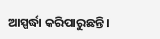ଆସ୍ପର୍ଦ୍ଧା କରିପାରୁଛନ୍ତି।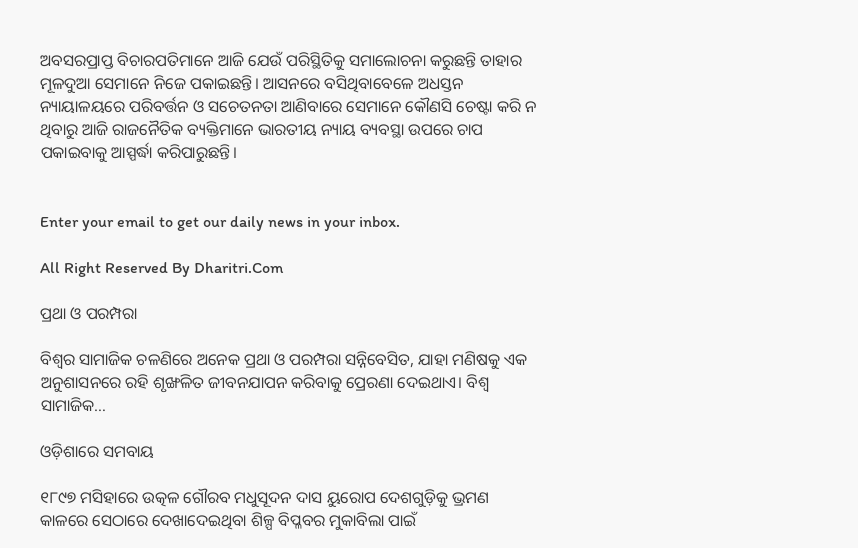ଅବସରପ୍ରାପ୍ତ ବିଚାରପତିମାନେ ଆଜି ଯେଉଁ ପରିସ୍ଥିତିକୁ ସମାଲୋଚନା କରୁଛନ୍ତି ତାହାର ମୂଳଦୁଆ ସେମାନେ ନିଜେ ପକାଇଛନ୍ତି। ଆସନରେ ବସିଥିବାବେଳେ ଅଧସ୍ତନ ନ୍ୟାୟାଳୟରେ ପରିବର୍ତ୍ତନ ଓ ସଚେତନତା ଆଣିବାରେ ସେମାନେ କୌଣସି ଚେଷ୍ଟା କରି ନ ଥିବାରୁ ଆଜି ରାଜନୈତିକ ବ୍ୟକ୍ତିମାନେ ଭାରତୀୟ ନ୍ୟାୟ ବ୍ୟବସ୍ଥା ଉପରେ ଚାପ ପକାଇବାକୁ ଆସ୍ପର୍ଦ୍ଧା କରିପାରୁଛନ୍ତି।


Enter your email to get our daily news in your inbox.

All Right Reserved By Dharitri.Com

ପ୍ରଥା ଓ ପରମ୍ପରା

ବିଶ୍ୱର ସାମାଜିକ ଚଳଣିରେ ଅନେକ ପ୍ରଥା ଓ ପରମ୍ପରା ସନ୍ନିବେସିତ, ଯାହା ମଣିଷକୁ ଏକ ଅନୁଶାସନରେ ରହି ଶୃଙ୍ଖଳିତ ଜୀବନଯାପନ କରିବାକୁ ପ୍ରେରଣା ଦେଇଥାଏ। ବିଶ୍ୱ ସାମାଜିକ…

ଓଡ଼ିଶାରେ ସମବାୟ

୧୮୯୭ ମସିହାରେ ଉତ୍କଳ ଗୌରବ ମଧୁସୂଦନ ଦାସ ୟୁରୋପ ଦେଶଗୁଡ଼ିକୁ ଭ୍ରମଣ କାଳରେ ସେଠାରେ ଦେଖାଦେଇଥିବା ଶିଳ୍ପ ବିପ୍ଳବର ମୁକାବିଲା ପାଇଁ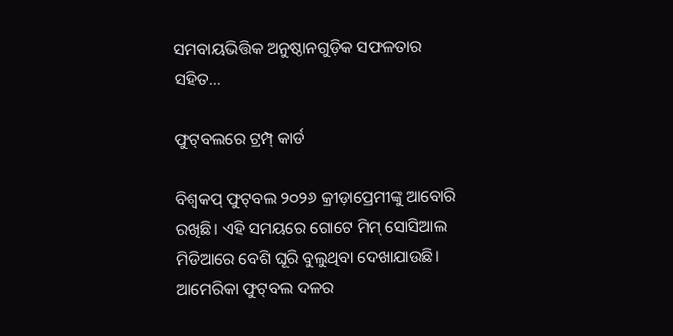ସମବାୟଭିତ୍ତିକ ଅନୁଷ୍ଠାନଗୁଡ଼ିକ ସଫଳତାର ସହିତ…

ଫୁଟ୍‌ବଲରେ ଟ୍ରମ୍ପ୍‌ କାର୍ଡ

ବିଶ୍ୱକପ୍‌ ଫୁଟ୍‌ବଲ ୨୦୨୬ କ୍ରୀଡ଼ାପ୍ରେମୀଙ୍କୁ ଆବୋରି ରଖିଛି। ଏହି ସମୟରେ ଗୋଟେ ମିମ୍‌ ସୋସିଆଲ ମିଡିଆରେ ବେଶି ଘୂରି ବୁଲୁଥିବା ଦେଖାଯାଉଛି। ଆମେରିକା ଫୁଟ୍‌ବଲ ଦଳର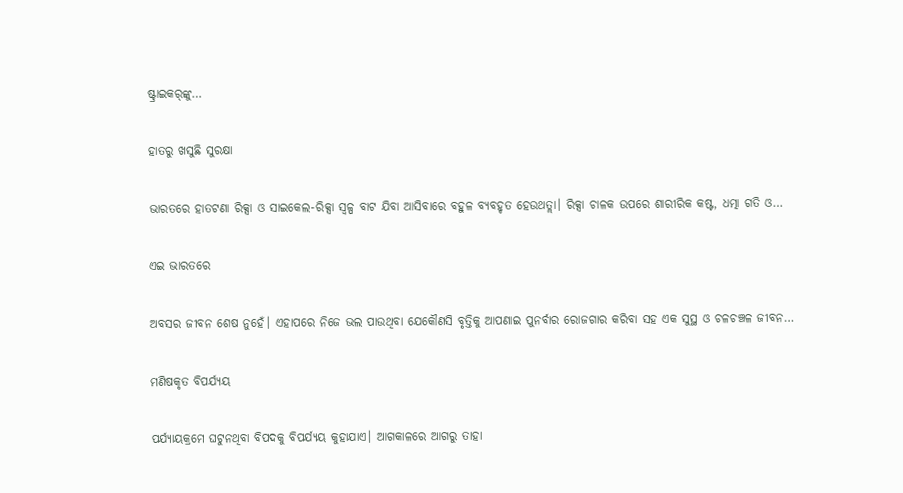ଷ୍ଟ୍ରାଇକର୍‌ଙ୍କୁ…

ହାତରୁ ଖସୁଛି ସୁରକ୍ଷା

ଭାରତରେ ହାତଟଣା ରିକ୍ସା ଓ ସାଇକେଲ-ରିକ୍ସା ସ୍ବଳ୍ପ ବାଟ ଯିବା ଆସିବାରେ ବହୁଳ ବ୍ୟବହୃତ ହେଉଥତ୍ଲା। ରିକ୍ସା ଚାଳକ ଉପରେ ଶାରୀରିକ କଷ୍ଟ, ଧତ୍ମା ଗତି ଓ…

ଏଇ ଭାରତରେ

ଅବସର ଜୀବନ ଶେଷ ନୁହେଁ। ଏହାପରେ ନିଜେ ଭଲ ପାଉଥିବା ଯେକୌଣସି ବୃତ୍ତିକୁ ଆପଣାଇ ପୁନର୍ବାର ରୋଜଗାର କରିବା ସହ ଏକ ସୁସ୍ଥ ଓ ଚଳଚଞ୍ଚଳ ଜୀବନ…

ମଣିଷକୃତ ବିପର୍ଯ୍ୟୟ

ପର୍ଯ୍ୟାୟକ୍ରମେ ଘଟୁନଥିବା ବିପଦକୁ ବିପର୍ଯ୍ୟୟ କୁହାଯାଏ। ଆଗକାଳରେ ଆଗରୁ ତାହା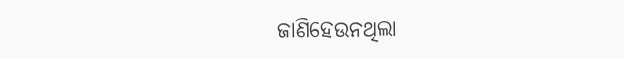ଜାଣିହେଉନଥିଲା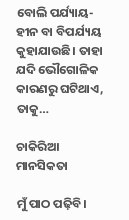ବୋଲି ପର୍ଯ୍ୟାୟ-ହୀନ ବା ବିପର୍ଯ୍ୟୟ କୁହାଯାଉଛି। ତାହା ଯଦି ଭୌଗୋଳିକ କାରଣରୁ ଘଟିଥାଏ, ତାକୁ…

ଚାକିରିଆ ମାନସିକତା

ମୁଁ ପାଠ ପଢ଼ିବି।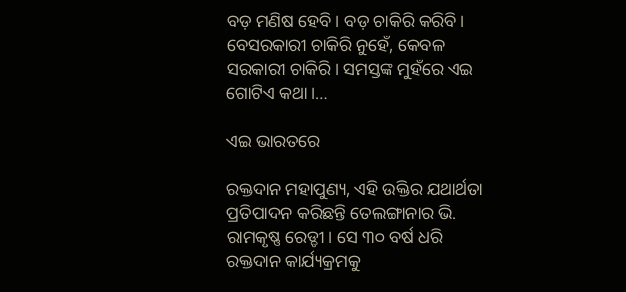ବଡ଼ ମଣିଷ ହେବି। ବଡ଼ ଚାକିରି କରିବି। ବେସରକାରୀ ଚାକିରି ନୁହେଁ, କେବଳ ସରକାରୀ ଚାକିରି। ସମସ୍ତଙ୍କ ମୁହଁରେ ଏଇ ଗୋଟିଏ କଥା।…

ଏଇ ଭାରତରେ

ରକ୍ତଦାନ ମହାପୁଣ୍ୟ, ଏହି ଉକ୍ତିର ଯଥାର୍ଥତା ପ୍ରତିପାଦନ କରିଛନ୍ତି ତେଲଙ୍ଗାନାର ଭି. ରାମକୃଷ୍ଣ ରେଡ୍ଡୀ। ସେ ୩୦ ବର୍ଷ ଧରି ରକ୍ତଦାନ କାର୍ଯ୍ୟକ୍ରମକୁ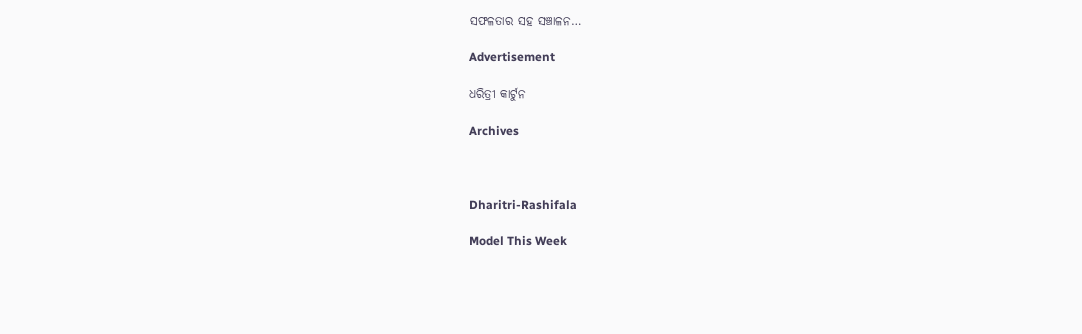ସଫଳତାର ସହ ସଞ୍ଚାଳନ…

Advertisement

ଧରିତ୍ରୀ କାର୍ଟୁନ

Archives



Dharitri-Rashifala

Model This Week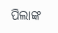ପିଲାଙ୍କ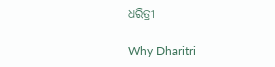ଧରିତ୍ରୀ

Why Dharitri